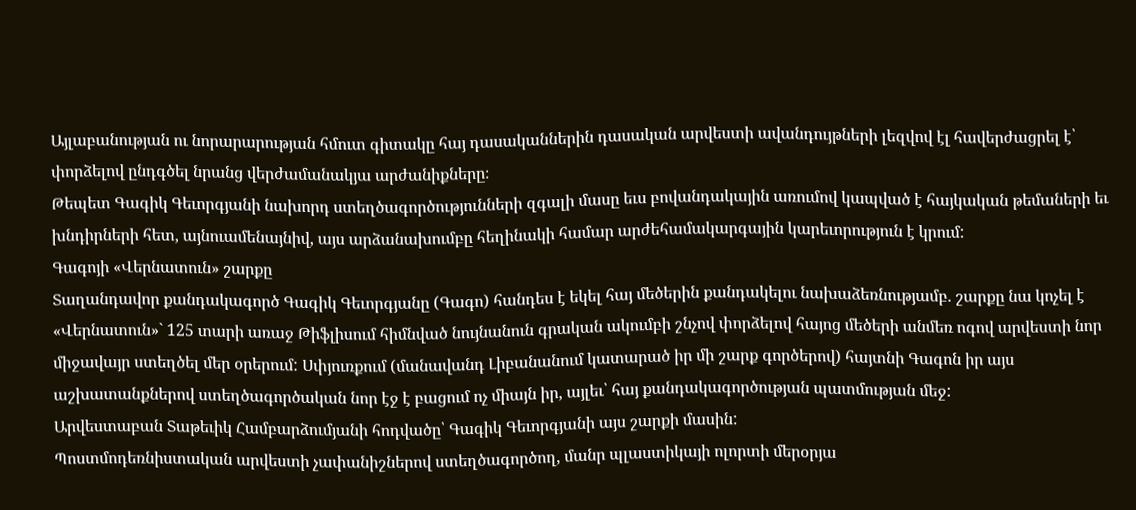Այլաբանության ու նորարարության հմուտ գիտակը հայ դասականներին դասական արվեստի ավանդույթների լեզվով էլ հավերժացրել է՝ փորձելով ընդգծել նրանց վերժամանակյա արժանիքները։
Թեպետ Գագիկ Գեւորգյանի նախորդ ստեղծագործությունների զգալի մասը եւս բովանդակային առումով կապված է հայկական թեմաների եւ խնդիրների հետ, այնուամենայնիվ, այս արձանախումբը հեղինակի համար արժեհամակարգային կարեւորություն է կրում:
Գագոյի «Վերնատուն» շարքը
Տաղանդավոր քանդակագործ Գագիկ Գեւորգյանը (Գագո) հանդես է եկել հայ մեծերին քանդակելու նախաձեռնությամբ. շարքը նա կոչել է «Վերնատուն»` 125 տարի առաջ Թիֆլիսում հիմնված նույնանուն գրական ակումբի շնչով փորձելով հայոց մեծերի անմեռ ոգով արվեստի նոր միջավայր ստեղծել մեր օրերում: Սփյուռքում (մանավանդ Լիբանանում կատարած իր մի շարք գործերով) հայտնի Գագոն իր այս աշխատանքներով ստեղծագործական նոր էջ է բացում ոչ միայն իր, այլեւ՝ հայ քանդակագործության պատմության մեջ:
Արվեստաբան Տաթեւիկ Համբարձումյանի հոդվածը՝ Գագիկ Գեւորգյանի այս շարքի մասին:
Պոստմոդեռնիստական արվեստի չափանիշներով ստեղծագործող, մանր պլաստիկայի ոլորտի մերօրյա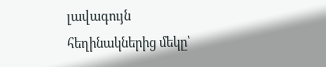լավագույն հեղինակներից մեկը՝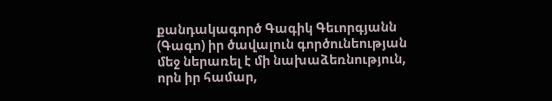քանդակագործ Գագիկ Գեւորգյանն (Գագո) իր ծավալուն գործունեության մեջ ներառել է մի նախաձեռնություն, որն իր համար,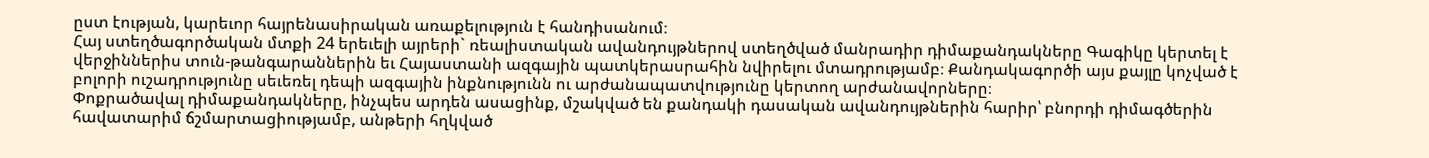ըստ էության, կարեւոր հայրենասիրական առաքելություն է հանդիսանում։
Հայ ստեղծագործական մտքի 24 երեւելի այրերի` ռեալիստական ավանդույթներով ստեղծված մանրադիր դիմաքանդակները Գագիկը կերտել է վերջիններիս տուն-թանգարաններին եւ Հայաստանի ազգային պատկերասրահին նվիրելու մտադրությամբ։ Քանդակագործի այս քայլը կոչված է բոլորի ուշադրությունը սեւեռել դեպի ազգային ինքնությունն ու արժանապատվությունը կերտող արժանավորները։
Փոքրածավալ դիմաքանդակները, ինչպես արդեն ասացինք, մշակված են քանդակի դասական ավանդույթներին հարիր՝ բնորդի դիմագծերին հավատարիմ ճշմարտացիությամբ, անթերի հղկված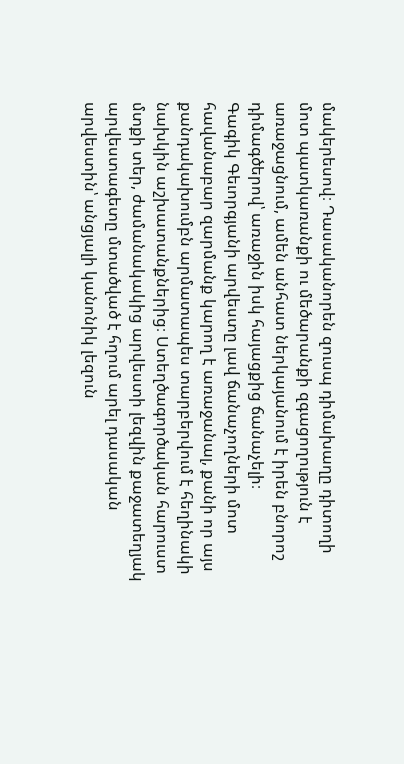մակերեսով։ Դասականորեն զուսպ դիմախաղը դիտողի մոտ պատկառանքի ու մեծարանքի զգացողություն է առաջացնում, ամեն անհատ ներկայանում է իրեն բնորոշ դիմագծերով՝ առաջին իսկ հայացքից ճանաչելի։
Գագիկ Գեւորգյանի արվեստը լավ ճանաչողների մոտ հավանաբար զարմանք կարող է առաջանալ, քանի որ այս քանդակախումբն արմատապես տարբերվում է հեղինակի նախկին աշխատանքներից։ Ստեղծագործական հարուստ մտքի տեր, ժամանակակից արվեստի լեզվին քաջատեղյակ արվեստագետը մտածված է հղում արել դասական արվեստին՝ անցյալի կանոնիկ լեզուն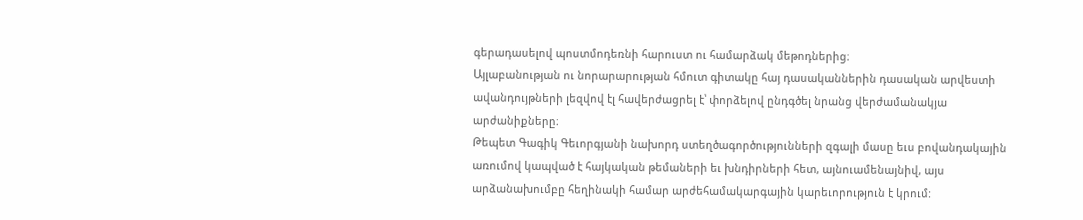գերադասելով պոստմոդեռնի հարուստ ու համարձակ մեթոդներից։
Այլաբանության ու նորարարության հմուտ գիտակը հայ դասականներին դասական արվեստի ավանդույթների լեզվով էլ հավերժացրել է՝ փորձելով ընդգծել նրանց վերժամանակյա արժանիքները։
Թեպետ Գագիկ Գեւորգյանի նախորդ ստեղծագործությունների զգալի մասը եւս բովանդակային առումով կապված է հայկական թեմաների եւ խնդիրների հետ, այնուամենայնիվ, այս արձանախումբը հեղինակի համար արժեհամակարգային կարեւորություն է կրում: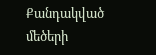Քանդակված մեծերի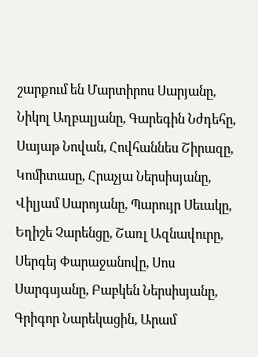շարքում են Մարտիրոս Սարյանը, Նիկոլ Աղբալյանը, Գարեգին Նժդեհը, Սայաթ Նովան, Հովհաննես Շիրազը, Կոմիտասը, Հրաչյա Ներսիսյանը, Վիլյամ Սարոյանը, Պարույր Սեւակը, Եղիշե Չարենցը, Շառլ Ազնավուրը, Սերգեյ Փարաջանովը, Սոս Սարգսյանը, Բաբկեն Ներսիսյանը, Գրիգոր Նարեկացին, Արամ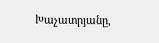Խաչատրյանը,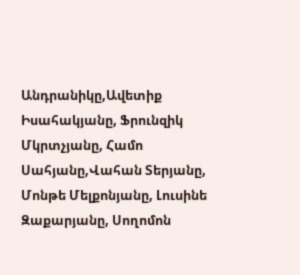Անդրանիկը,Ավետիք Իսահակյանը, Ֆրունզիկ Մկրտչյանը, Համո Սահյանը,Վահան Տերյանը, Մոնթե Մելքոնյանը, Լուսինե Զաքարյանը, Սողոմոն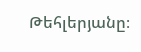Թեհլերյանը։